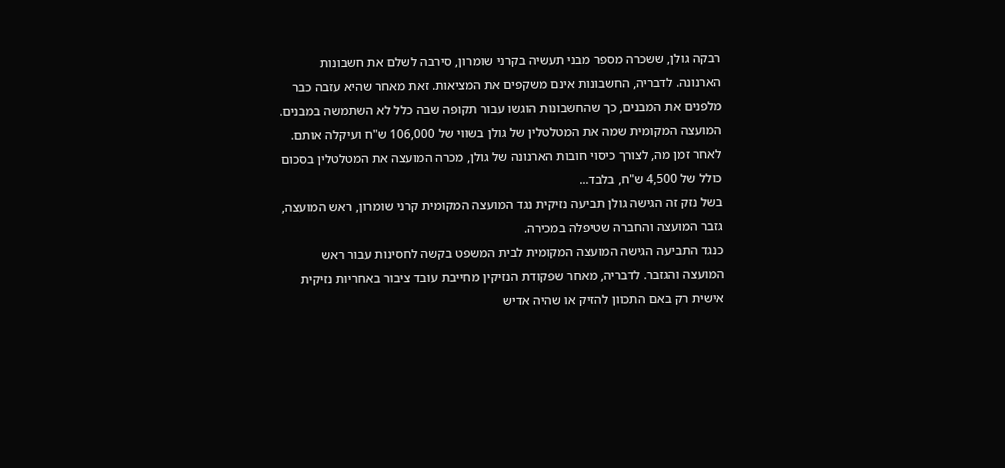רבקה גולן, ששכרה מספר מבני תעשיה בקרני שומרון, סירבה לשלם את חשבונות הארנונה. לדבריה, החשבונות אינם משקפים את המציאות. זאת מאחר שהיא עזבה כבר מלפנים את המבנים, כך שהחשבונות הוגשו עבור תקופה שבה כלל לא השתמשה במבנים. המועצה המקומית שמה את המטלטלין של גולן בשווי של 106,000 ש"ח ועיקלה אותם. לאחר זמן מה, לצורך כיסוי חובות הארנונה של גולן, מכרה המועצה את המטלטלין בסכום כולל של 4,500 ש"ח, בלבד...
בשל נזק זה הגישה גולן תביעה נזיקית נגד המועצה המקומית קרני שומרון, ראש המועצה, גזבר המועצה והחברה שטיפלה במכירה.
כנגד התביעה הגישה המועצה המקומית לבית המשפט בקשה לחסינות עבור ראש המועצה והגזבר. לדבריה, מאחר שפקודת הנזיקין מחייבת עובד ציבור באחריות נזיקית אישית רק באם התכוון להזיק או שהיה אדיש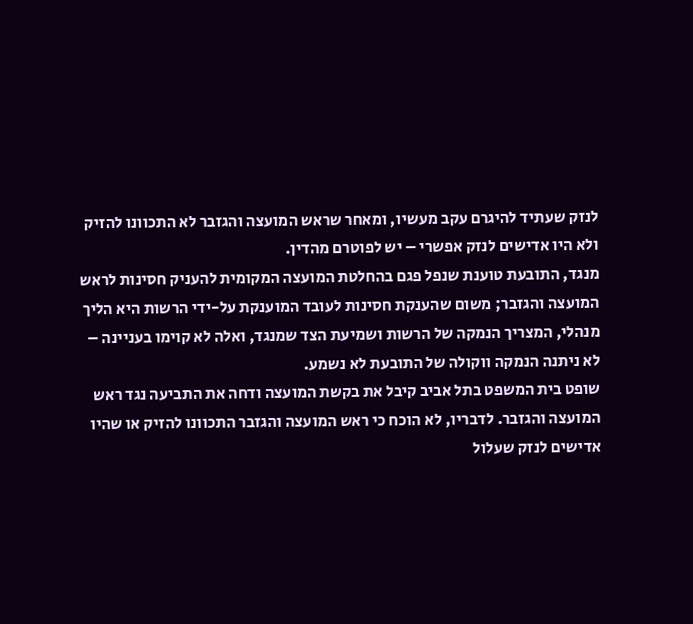לנזק שעתיד להיגרם עקב מעשיו, ומאחר שראש המועצה והגזבר לא התכוונו להזיק ולא היו אדישים לנזק אפשרי – יש לפוטרם מהדין.
מנגד, התובעת טוענת שנפל פגם בהחלטת המועצה המקומית להעניק חסינות לראש המועצה והגזבר; משום שהענקת חסינות לעובד המוענקת על-ידי הרשות היא הליך מנהלי, המצריך הנמקה של הרשות ושמיעת הצד שמנגד, ואלה לא קוימו בעניינה – לא ניתנה הנמקה ווקולה של התובעת לא נשמע.
שופט בית המשפט בתל אביב קיבל את בקשת המועצה ודחה את התביעה נגד ראש המועצה והגזבר. לדבריו, לא הוכח כי ראש המועצה והגזבר התכוונו להזיק או שהיו אדישים לנזק שעלול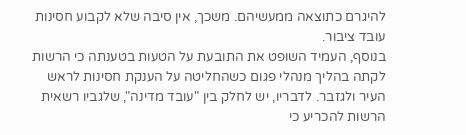להיגרם כתוצאה ממעשיהם. משכך, אין סיבה שלא לקבוע חסינות עובד ציבור.
בנוסף, העמיד השופט את התובעת על הטעות בטענתה כי הרשות לקתה בהליך מנהלי פגום כשהחליטה על הענקת חסינות לראש העיר ולגזבר. לדבריו, יש לחלק בין "עובד מדינה", שלגביו רשאית הרשות להכריע כי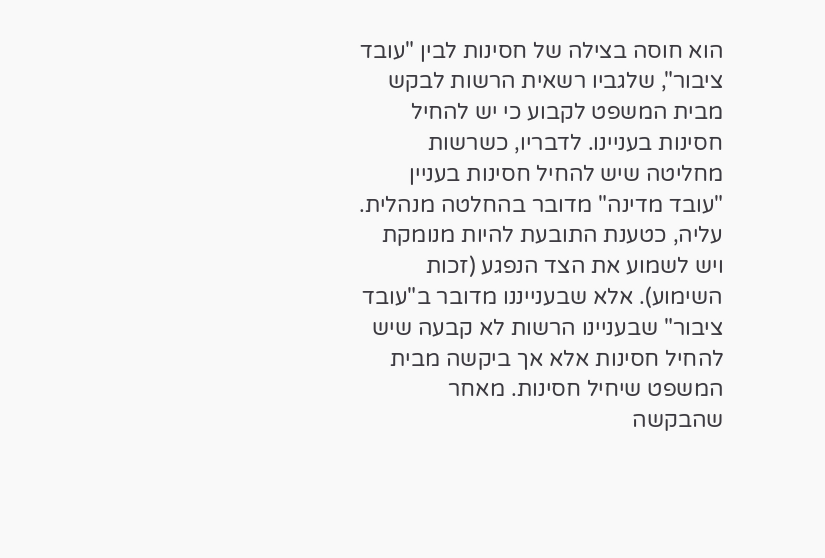הוא חוסה בצילה של חסינות לבין "עובד ציבור", שלגביו רשאית הרשות לבקש מבית המשפט לקבוע כי יש להחיל חסינות בעניינו. לדבריו, כשרשות מחליטה שיש להחיל חסינות בעניין "עובד מדינה" מדובר בהחלטה מנהלית. עליה, כטענת התובעת להיות מנומקת ויש לשמוע את הצד הנפגע (זכות השימוע). אלא שבענייננו מדובר ב"עובד ציבור" שבעניינו הרשות לא קבעה שיש להחיל חסינות אלא אך ביקשה מבית המשפט שיחיל חסינות. מאחר שהבקשה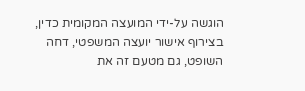הוגשה על-ידי המועצה המקומית כדין, בצירוף אישור יועצה המשפטי, דחה השופט, גם מטעם זה את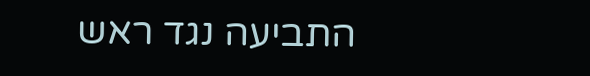התביעה נגד ראש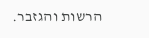הרשות והגזבר.